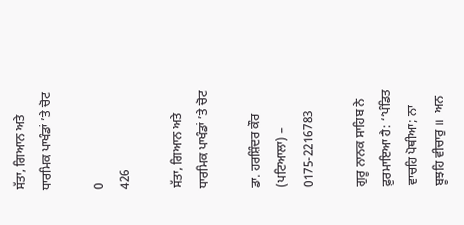ਸੱਤਾ, ਗਿਆਨ ਅਤੇ ਧਾਰਮਿਕ ਪਾਖੰਡਾਂ ’ਤੇ ਚੋਟ

0
426

ਸੱਤਾ, ਗਿਆਨ ਅਤੇ ਧਾਰਮਿਕ ਪਾਖੰਡਾਂ ’ਤੇ ਚੋਟ

ਡਾ. ਹਰਸ਼ਿੰਦਰ ਕੌਰ (ਪਟਿਆਲਾ) – 0175-2216783

ਗੁਰੂ ਨਾਨਕ ਸਾਹਿਬ ਨੇ ਫ਼ੁਰਮਾਇਆ ਹੈ: ‘‘ਪੰਡਿਤ ਵਾਚਹਿ ਪੋਥੀਆ; ਨਾ ਬੂਝਹਿ ਵੀਚਾਰੁ ॥  ਅਨ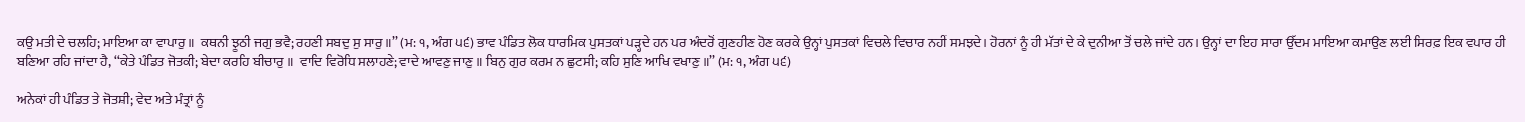ਕਉ ਮਤੀ ਦੇ ਚਲਹਿ; ਮਾਇਆ ਕਾ ਵਾਪਾਰੁ ॥  ਕਥਨੀ ਝੂਠੀ ਜਗੁ ਭਵੈ; ਰਹਣੀ ਸਬਦੁ ਸੁ ਸਾਰੁ ॥’’ (ਮ: ੧, ਅੰਗ ੫੬) ਭਾਵ ਪੰਡਿਤ ਲੋਕ ਧਾਰਮਿਕ ਪੁਸਤਕਾਂ ਪੜ੍ਹਦੇ ਹਨ ਪਰ ਅੰਦਰੋਂ ਗੁਣਹੀਣ ਹੋਣ ਕਰਕੇ ਉਨ੍ਹਾਂ ਪੁਸਤਕਾਂ ਵਿਚਲੇ ਵਿਚਾਰ ਨਹੀਂ ਸਮਝਦੇ। ਹੋਰਨਾਂ ਨੂੰ ਹੀ ਮੱਤਾਂ ਦੇ ਕੇ ਦੁਨੀਆ ਤੋਂ ਚਲੇ ਜਾਂਦੇ ਹਨ। ਉਨ੍ਹਾਂ ਦਾ ਇਹ ਸਾਰਾ ਉੱਦਮ ਮਾਇਆ ਕਮਾਉਣ ਲਈ ਸਿਰਫ਼ ਇਕ ਵਪਾਰ ਹੀ ਬਣਿਆ ਰਹਿ ਜਾਂਦਾ ਹੈ, ‘‘ਕੇਤੇ ਪੰਡਿਤ ਜੋਤਕੀ; ਬੇਦਾ ਕਰਹਿ ਬੀਚਾਰੁ ॥  ਵਾਦਿ ਵਿਰੋਧਿ ਸਲਾਹਣੇ; ਵਾਦੇ ਆਵਣੁ ਜਾਣੁ ॥ ਬਿਨੁ ਗੁਰ ਕਰਮ ਨ ਛੁਟਸੀ; ਕਹਿ ਸੁਣਿ ਆਖਿ ਵਖਾਣੁ ॥’’ (ਮ: ੧, ਅੰਗ ੫੬)

ਅਨੇਕਾਂ ਹੀ ਪੰਡਿਤ ਤੇ ਜੋਤਸ਼ੀ; ਵੇਦ ਅਤੇ ਮੰਤ੍ਰਾਂ ਨੂੰ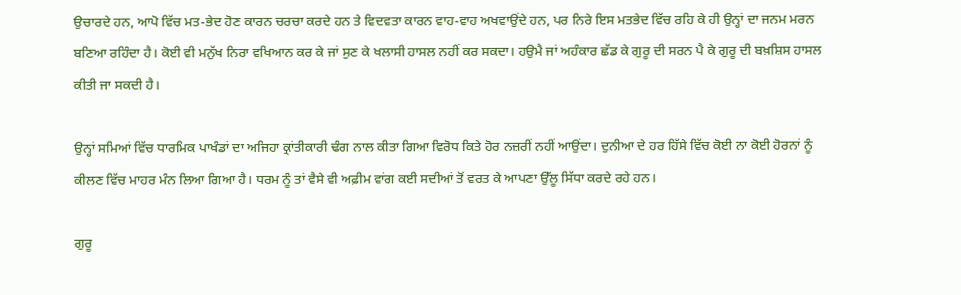ਉਚਾਰਦੇ ਹਨ, ਆਪੋ ਵਿੱਚ ਮਤ-ਭੇਦ ਹੋਣ ਕਾਰਨ ਚਰਚਾ ਕਰਦੇ ਹਨ ਤੇ ਵਿਦਵਤਾ ਕਾਰਨ ਵਾਹ-ਵਾਹ ਅਖਵਾਉਂਦੇ ਹਨ, ਪਰ ਨਿਰੇ ਇਸ ਮਤਭੇਦ ਵਿੱਚ ਰਹਿ ਕੇ ਹੀ ਉਨ੍ਹਾਂ ਦਾ ਜਨਮ ਮਰਨ ਬਣਿਆ ਰਹਿੰਦਾ ਹੈ। ਕੋਈ ਵੀ ਮਨੁੱਖ ਨਿਰਾ ਵਖਿਆਨ ਕਰ ਕੇ ਜਾਂ ਸੁਣ ਕੇ ਖਲਾਸੀ ਹਾਸਲ ਨਹੀਂ ਕਰ ਸਕਦਾ। ਹਉਮੈ ਜਾਂ ਅਹੰਕਾਰ ਛੱਡ ਕੇ ਗੁਰੂ ਦੀ ਸਰਨ ਪੈ ਕੇ ਗੁਰੂ ਦੀ ਬਖ਼ਸ਼ਿਸ ਹਾਸਲ ਕੀਤੀ ਜਾ ਸਕਦੀ ਹੈ।

ਉਨ੍ਹਾਂ ਸਮਿਆਂ ਵਿੱਚ ਧਾਰਮਿਕ ਪਾਖੰਡਾਂ ਦਾ ਅਜਿਹਾ ਕ੍ਰਾਂਤੀਕਾਰੀ ਢੰਗ ਨਾਲ ਕੀਤਾ ਗਿਆ ਵਿਰੋਧ ਕਿਤੇ ਹੋਰ ਨਜ਼ਰੀਂ ਨਹੀਂ ਆਉਂਦਾ। ਦੁਨੀਆ ਦੇ ਹਰ ਹਿੱਸੇ ਵਿੱਚ ਕੋਈ ਨਾ ਕੋਈ ਹੋਰਨਾਂ ਨੂੰ ਕੀਲਣ ਵਿੱਚ ਮਾਹਰ ਮੰਨ ਲਿਆ ਗਿਆ ਹੈ। ਧਰਮ ਨੂੰ ਤਾਂ ਵੈਸੇ ਵੀ ਅਫ਼ੀਮ ਵਾਂਗ ਕਈ ਸਦੀਆਂ ਤੋਂ ਵਰਤ ਕੇ ਆਪਣਾ ਉੱਲੂ ਸਿੱਧਾ ਕਰਦੇ ਰਹੇ ਹਨ।

ਗੁਰੂ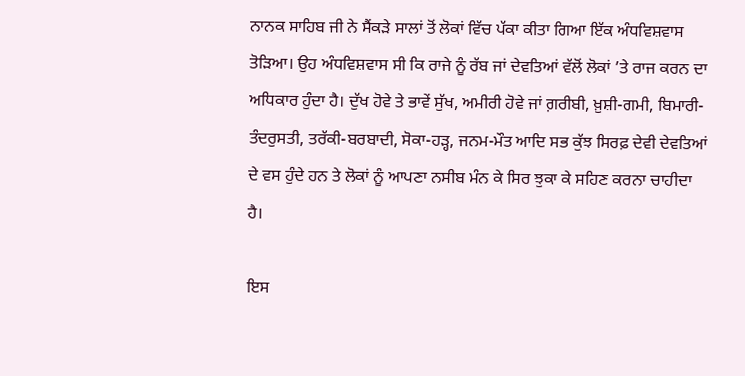ਨਾਨਕ ਸਾਹਿਬ ਜੀ ਨੇ ਸੈਂਕੜੇ ਸਾਲਾਂ ਤੋਂ ਲੋਕਾਂ ਵਿੱਚ ਪੱਕਾ ਕੀਤਾ ਗਿਆ ਇੱਕ ਅੰਧਵਿਸ਼ਵਾਸ ਤੋੜਿਆ। ਉਹ ਅੰਧਵਿਸ਼ਵਾਸ ਸੀ ਕਿ ਰਾਜੇ ਨੂੰ ਰੱਬ ਜਾਂ ਦੇਵਤਿਆਂ ਵੱਲੋਂ ਲੋਕਾਂ ’ਤੇ ਰਾਜ ਕਰਨ ਦਾ ਅਧਿਕਾਰ ਹੁੰਦਾ ਹੈ। ਦੁੱਖ ਹੋਵੇ ਤੇ ਭਾਵੇਂ ਸੁੱਖ, ਅਮੀਰੀ ਹੋਵੇ ਜਾਂ ਗ਼ਰੀਬੀ, ਖ਼ੁਸ਼ੀ-ਗਮੀ, ਬਿਮਾਰੀ-ਤੰਦਰੁਸਤੀ, ਤਰੱਕੀ-ਬਰਬਾਦੀ, ਸੋਕਾ-ਹੜ੍ਹ, ਜਨਮ-ਮੌਤ ਆਦਿ ਸਭ ਕੁੱਝ ਸਿਰਫ਼ ਦੇਵੀ ਦੇਵਤਿਆਂ ਦੇ ਵਸ ਹੁੰਦੇ ਹਨ ਤੇ ਲੋਕਾਂ ਨੂੰ ਆਪਣਾ ਨਸੀਬ ਮੰਨ ਕੇ ਸਿਰ ਝੁਕਾ ਕੇ ਸਹਿਣ ਕਰਨਾ ਚਾਹੀਦਾ ਹੈ।

ਇਸ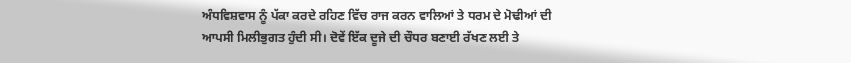ਅੰਧਵਿਸ਼ਵਾਸ ਨੂੰ ਪੱਕਾ ਕਰਦੇ ਰਹਿਣ ਵਿੱਚ ਰਾਜ ਕਰਨ ਵਾਲਿਆਂ ਤੇ ਧਰਮ ਦੇ ਮੋਢੀਆਂ ਦੀ ਆਪਸੀ ਮਿਲੀਭੁਗਤ ਹੁੰਦੀ ਸੀ। ਦੋਵੇਂ ਇੱਕ ਦੂਜੇ ਦੀ ਚੌਧਰ ਬਣਾਈ ਰੱਖਣ ਲਈ ਤੇ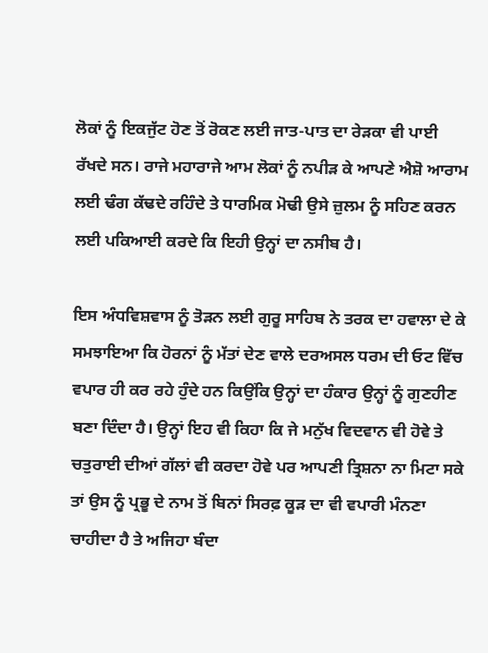ਲੋਕਾਂ ਨੂੰ ਇਕਜੁੱਟ ਹੋਣ ਤੋਂ ਰੋਕਣ ਲਈ ਜਾਤ-ਪਾਤ ਦਾ ਰੇੜਕਾ ਵੀ ਪਾਈ ਰੱਖਦੇ ਸਨ। ਰਾਜੇ ਮਹਾਰਾਜੇ ਆਮ ਲੋਕਾਂ ਨੂੰ ਨਪੀੜ ਕੇ ਆਪਣੇ ਐਸ਼ੋ ਆਰਾਮ ਲਈ ਢੰਗ ਕੱਢਦੇ ਰਹਿੰਦੇ ਤੇ ਧਾਰਮਿਕ ਮੋਢੀ ਉਸੇ ਜ਼ੁਲਮ ਨੂੰ ਸਹਿਣ ਕਰਨ ਲਈ ਪਕਿਆਈ ਕਰਦੇ ਕਿ ਇਹੀ ਉਨ੍ਹਾਂ ਦਾ ਨਸੀਬ ਹੈ।

ਇਸ ਅੰਧਵਿਸ਼ਵਾਸ ਨੂੰ ਤੋੜਨ ਲਈ ਗੁਰੂ ਸਾਹਿਬ ਨੇ ਤਰਕ ਦਾ ਹਵਾਲਾ ਦੇ ਕੇ ਸਮਝਾਇਆ ਕਿ ਹੋਰਨਾਂ ਨੂੰ ਮੱਤਾਂ ਦੇਣ ਵਾਲੇ ਦਰਅਸਲ ਧਰਮ ਦੀ ਓਟ ਵਿੱਚ ਵਪਾਰ ਹੀ ਕਰ ਰਹੇ ਹੁੰਦੇ ਹਨ ਕਿਉਂਕਿ ਉਨ੍ਹਾਂ ਦਾ ਹੰਕਾਰ ਉਨ੍ਹਾਂ ਨੂੰ ਗੁਣਹੀਣ ਬਣਾ ਦਿੰਦਾ ਹੈ। ਉਨ੍ਹਾਂ ਇਹ ਵੀ ਕਿਹਾ ਕਿ ਜੇ ਮਨੁੱਖ ਵਿਦਵਾਨ ਵੀ ਹੋਵੇ ਤੇ ਚਤੁਰਾਈ ਦੀਆਂ ਗੱਲਾਂ ਵੀ ਕਰਦਾ ਹੋਵੇ ਪਰ ਆਪਣੀ ਤ੍ਰਿਸ਼ਨਾ ਨਾ ਮਿਟਾ ਸਕੇ ਤਾਂ ਉਸ ਨੂੰ ਪ੍ਰਭੂ ਦੇ ਨਾਮ ਤੋਂ ਬਿਨਾਂ ਸਿਰਫ਼ ਕੂੜ ਦਾ ਵੀ ਵਪਾਰੀ ਮੰਨਣਾ ਚਾਹੀਦਾ ਹੈ ਤੇ ਅਜਿਹਾ ਬੰਦਾ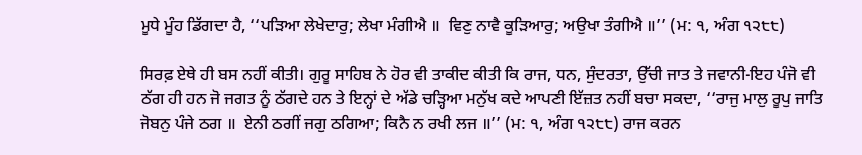ਮੂਧੇ ਮੂੰਹ ਡਿੱਗਦਾ ਹੈ, ‘‘ਪੜਿਆ ਲੇਖੇਦਾਰੁ; ਲੇਖਾ ਮੰਗੀਐ ॥  ਵਿਣੁ ਨਾਵੈ ਕੂੜਿਆਰੁ; ਅਉਖਾ ਤੰਗੀਐ ॥’’ (ਮ: ੧, ਅੰਗ ੧੨੮੮)

ਸਿਰਫ਼ ਏਥੇ ਹੀ ਬਸ ਨਹੀਂ ਕੀਤੀ। ਗੁਰੂ ਸਾਹਿਬ ਨੇ ਹੋਰ ਵੀ ਤਾਕੀਦ ਕੀਤੀ ਕਿ ਰਾਜ, ਧਨ, ਸੁੰਦਰਤਾ, ਉੱਚੀ ਜਾਤ ਤੇ ਜਵਾਨੀ-ਇਹ ਪੰਜੋ ਵੀ ਠੱਗ ਹੀ ਹਨ ਜੋ ਜਗਤ ਨੂੰ ਠੱਗਦੇ ਹਨ ਤੇ ਇਨ੍ਹਾਂ ਦੇ ਅੱਡੇ ਚੜ੍ਹਿਆ ਮਨੁੱਖ ਕਦੇ ਆਪਣੀ ਇੱਜ਼ਤ ਨਹੀਂ ਬਚਾ ਸਕਦਾ, ‘‘ਰਾਜੁ ਮਾਲੁ ਰੂਪੁ ਜਾਤਿ ਜੋਬਨੁ ਪੰਜੇ ਠਗ ॥  ਏਨੀ ਠਗੀਂ ਜਗੁ ਠਗਿਆ; ਕਿਨੈ ਨ ਰਖੀ ਲਜ ॥’’ (ਮ: ੧, ਅੰਗ ੧੨੮੮) ਰਾਜ ਕਰਨ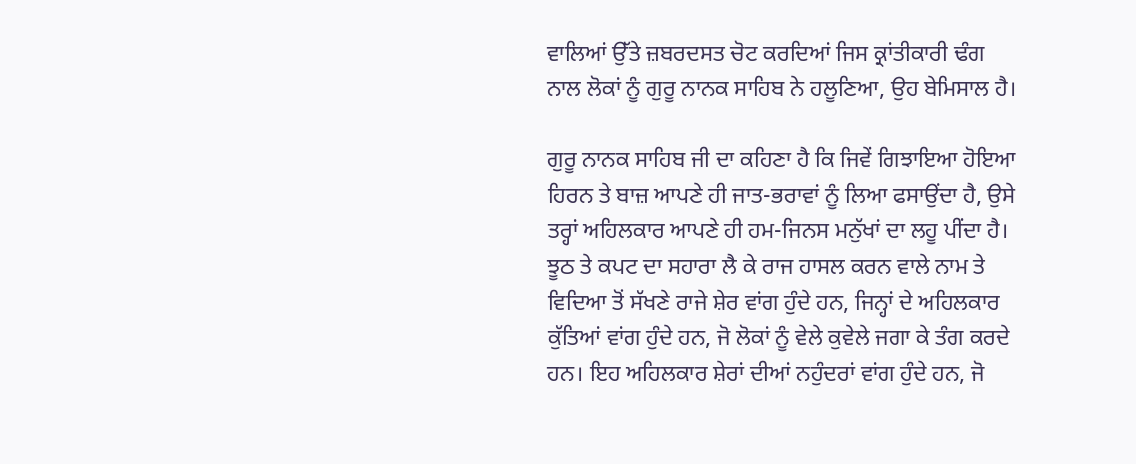ਵਾਲਿਆਂ ਉੱਤੇ ਜ਼ਬਰਦਸਤ ਚੋਟ ਕਰਦਿਆਂ ਜਿਸ ਕ੍ਰਾਂਤੀਕਾਰੀ ਢੰਗ ਨਾਲ ਲੋਕਾਂ ਨੂੰ ਗੁਰੂ ਨਾਨਕ ਸਾਹਿਬ ਨੇ ਹਲੂਣਿਆ, ਉਹ ਬੇਮਿਸਾਲ ਹੈ।

ਗੁਰੂ ਨਾਨਕ ਸਾਹਿਬ ਜੀ ਦਾ ਕਹਿਣਾ ਹੈ ਕਿ ਜਿਵੇਂ ਗਿਝਾਇਆ ਹੋਇਆ ਹਿਰਨ ਤੇ ਬਾਜ਼ ਆਪਣੇ ਹੀ ਜਾਤ-ਭਰਾਵਾਂ ਨੂੰ ਲਿਆ ਫਸਾਉਂਦਾ ਹੈ, ਉਸੇ ਤਰ੍ਹਾਂ ਅਹਿਲਕਾਰ ਆਪਣੇ ਹੀ ਹਮ-ਜਿਨਸ ਮਨੁੱਖਾਂ ਦਾ ਲਹੂ ਪੀਂਦਾ ਹੈ। ਝੂਠ ਤੇ ਕਪਟ ਦਾ ਸਹਾਰਾ ਲੈ ਕੇ ਰਾਜ ਹਾਸਲ ਕਰਨ ਵਾਲੇ ਨਾਮ ਤੇ ਵਿਦਿਆ ਤੋਂ ਸੱਖਣੇ ਰਾਜੇ ਸ਼ੇਰ ਵਾਂਗ ਹੁੰਦੇ ਹਨ, ਜਿਨ੍ਹਾਂ ਦੇ ਅਹਿਲਕਾਰ ਕੁੱਤਿਆਂ ਵਾਂਗ ਹੁੰਦੇ ਹਨ, ਜੋ ਲੋਕਾਂ ਨੂੰ ਵੇਲੇ ਕੁਵੇਲੇ ਜਗਾ ਕੇ ਤੰਗ ਕਰਦੇ ਹਨ। ਇਹ ਅਹਿਲਕਾਰ ਸ਼ੇਰਾਂ ਦੀਆਂ ਨਹੁੰਦਰਾਂ ਵਾਂਗ ਹੁੰਦੇ ਹਨ, ਜੋ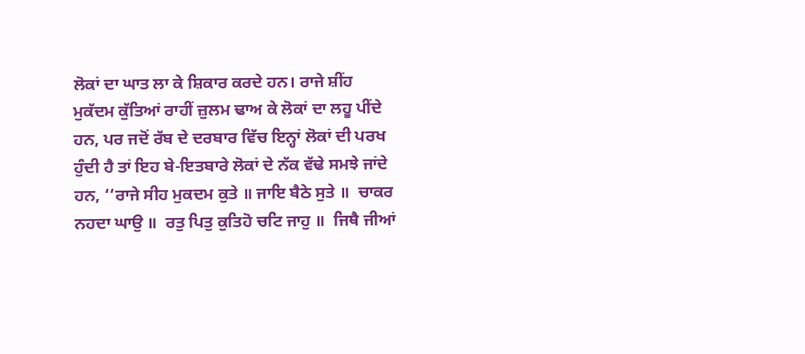ਲੋਕਾਂ ਦਾ ਘਾਤ ਲਾ ਕੇ ਸ਼ਿਕਾਰ ਕਰਦੇ ਹਨ। ਰਾਜੇ ਸ਼ੀਂਹ ਮੁਕੱਦਮ ਕੁੱਤਿਆਂ ਰਾਹੀਂ ਜ਼ੁਲਮ ਢਾਅ ਕੇ ਲੋਕਾਂ ਦਾ ਲਹੂ ਪੀਂਦੇ ਹਨ, ਪਰ ਜਦੋਂ ਰੱਬ ਦੇ ਦਰਬਾਰ ਵਿੱਚ ਇਨ੍ਹਾਂ ਲੋਕਾਂ ਦੀ ਪਰਖ ਹੁੰਦੀ ਹੈ ਤਾਂ ਇਹ ਬੇ-ਇਤਬਾਰੇ ਲੋਕਾਂ ਦੇ ਨੱਕ ਵੱਢੇ ਸਮਝੇ ਜਾਂਦੇ ਹਨ, ‘‘ਰਾਜੇ ਸੀਹ ਮੁਕਦਮ ਕੁਤੇ ॥ ਜਾਇ ਬੈਠੇ ਸੁਤੇ ॥  ਚਾਕਰ ਨਹਦਾ ਘਾਉ ॥  ਰਤੁ ਪਿਤੁ ਕੁਤਿਹੋ ਚਟਿ ਜਾਹੁ ॥  ਜਿਥੈ ਜੀਆਂ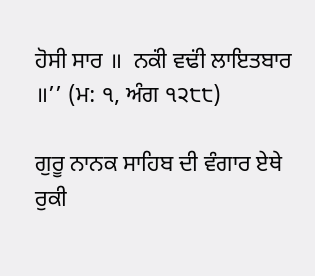ਹੋਸੀ ਸਾਰ ॥  ਨਕਂੀ ਵਢਂੀ ਲਾਇਤਬਾਰ ॥’’ (ਮ: ੧, ਅੰਗ ੧੨੮੮)

ਗੁਰੂ ਨਾਨਕ ਸਾਹਿਬ ਦੀ ਵੰਗਾਰ ਏਥੇ ਰੁਕੀ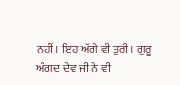ਨਹੀਂ। ਇਹ ਅੱਗੇ ਵੀ ਤੁਰੀ। ਗੁਰੂ ਅੰਗਦ ਦੇਵ ਜੀ ਨੇ ਵੀ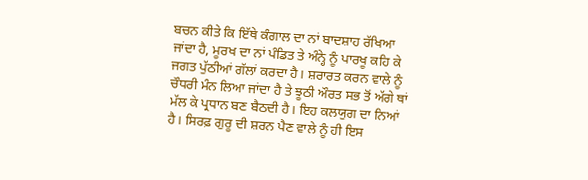ਬਚਨ ਕੀਤੇ ਕਿ ਇੱਥੇ ਕੰਗਾਲ ਦਾ ਨਾਂ ਬਾਦਸ਼ਾਹ ਰੱਖਿਆ ਜਾਂਦਾ ਹੈ, ਮੂਰਖ ਦਾ ਨਾਂ ਪੰਡਿਤ ਤੇ ਅੰਨ੍ਹੇ ਨੂੰ ਪਾਰਖੂ ਕਹਿ ਕੇ ਜਗਤ ਪੁੱਠੀਆਂ ਗੱਲਾਂ ਕਰਦਾ ਹੈ। ਸ਼ਰਾਰਤ ਕਰਨ ਵਾਲੇ ਨੂੰ ਚੌਧਰੀ ਮੰਨ ਲਿਆ ਜਾਂਦਾ ਹੈ ਤੇ ਝੂਠੀ ਔਰਤ ਸਭ ਤੋਂ ਅੱਗੇ ਥਾਂ ਮੱਲ ਕੇ ਪ੍ਰਧਾਨ ਬਣ ਬੈਠਦੀ ਹੈ। ਇਹ ਕਲਯੁਗ ਦਾ ਨਿਆਂ ਹੈ। ਸਿਰਫ਼ ਗੁਰੂ ਦੀ ਸ਼ਰਨ ਪੈਣ ਵਾਲੇ ਨੂੰ ਹੀ ਇਸ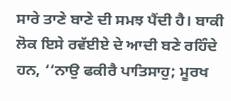ਸਾਰੇ ਤਾਣੇ ਬਾਣੇ ਦੀ ਸਮਝ ਪੈਂਦੀ ਹੈ। ਬਾਕੀ ਲੋਕ ਇਸੇ ਰਵੱਈਏ ਦੇ ਆਦੀ ਬਣੇ ਰਹਿੰਦੇ ਹਨ, ‘‘ਨਾਉ ਫਕੀਰੈ ਪਾਤਿਸਾਹੁ; ਮੂਰਖ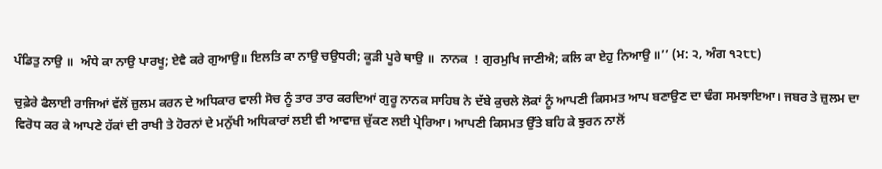ਪੰਡਿਤੁ ਨਾਉ ॥  ਅੰਧੇ ਕਾ ਨਾਉ ਪਾਰਖੂ; ਏਵੈ ਕਰੇ ਗੁਆਉ॥ ਇਲਤਿ ਕਾ ਨਾਉ ਚਉਧਰੀ; ਕੂੜੀ ਪੂਰੇ ਥਾਉ ॥  ਨਾਨਕ  ! ਗੁਰਮੁਖਿ ਜਾਣੀਐ; ਕਲਿ ਕਾ ਏਹੁ ਨਿਆਉ ॥’’ (ਮ: ੨, ਅੰਗ ੧੨੮੮)

ਚੁਫ਼ੇਰੇ ਫੈਲਾਈ ਰਾਜਿਆਂ ਵੱਲੋਂ ਜ਼ੁਲਮ ਕਰਨ ਦੇ ਅਧਿਕਾਰ ਵਾਲੀ ਸੋਚ ਨੂੰ ਤਾਰ ਤਾਰ ਕਰਦਿਆਂ ਗੁਰੂ ਨਾਨਕ ਸਾਹਿਬ ਨੇ ਦੱਬੇ ਕੁਚਲੇ ਲੋਕਾਂ ਨੂੰ ਆਪਣੀ ਕਿਸਮਤ ਆਪ ਬਣਾਉਣ ਦਾ ਢੰਗ ਸਮਝਾਇਆ। ਜਬਰ ਤੇ ਜ਼ੁਲਮ ਦਾ ਵਿਰੋਧ ਕਰ ਕੇ ਆਪਣੇ ਹੱਕਾਂ ਦੀ ਰਾਖੀ ਤੇ ਹੋਰਨਾਂ ਦੇ ਮਨੁੱਖੀ ਅਧਿਕਾਰਾਂ ਲਈ ਵੀ ਆਵਾਜ਼ ਚੁੱਕਣ ਲਈ ਪ੍ਰੇਰਿਆ। ਆਪਣੀ ਕਿਸਮਤ ਉੱਤੇ ਬਹਿ ਕੇ ਝੁਰਨ ਨਾਲੋਂ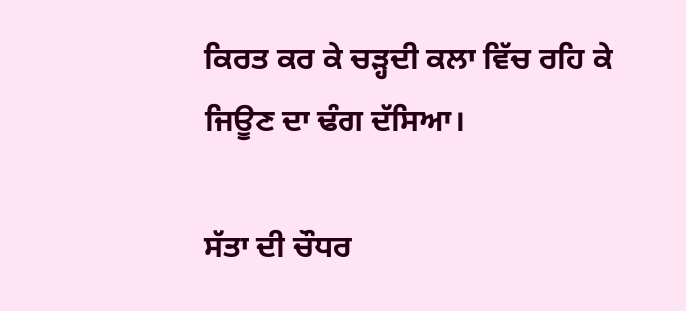ਕਿਰਤ ਕਰ ਕੇ ਚੜ੍ਹਦੀ ਕਲਾ ਵਿੱਚ ਰਹਿ ਕੇ ਜਿਊਣ ਦਾ ਢੰਗ ਦੱਸਿਆ।

ਸੱਤਾ ਦੀ ਚੌਧਰ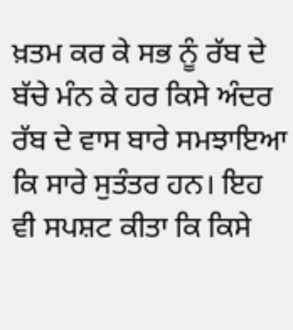ਖ਼ਤਮ ਕਰ ਕੇ ਸਭ ਨੂੰ ਰੱਬ ਦੇ ਬੱਚੇ ਮੰਨ ਕੇ ਹਰ ਕਿਸੇ ਅੰਦਰ ਰੱਬ ਦੇ ਵਾਸ ਬਾਰੇ ਸਮਝਾਇਆ ਕਿ ਸਾਰੇ ਸੁਤੰਤਰ ਹਨ। ਇਹ ਵੀ ਸਪਸ਼ਟ ਕੀਤਾ ਕਿ ਕਿਸੇ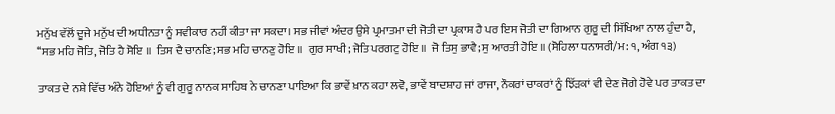ਮਨੁੱਖ ਵੱਲੋਂ ਦੂਜੇ ਮਨੁੱਖ ਦੀ ਅਧੀਨਤਾ ਨੂੰ ਸਵੀਕਾਰ ਨਹੀਂ ਕੀਤਾ ਜਾ ਸਕਦਾ। ਸਭ ਜੀਵਾਂ ਅੰਦਰ ਉਸੇ ਪ੍ਰਮਾਤਮਾ ਦੀ ਜੋਤੀ ਦਾ ਪ੍ਰਕਾਸ਼ ਹੈ ਪਰ ਇਸ ਜੋਤੀ ਦਾ ਗਿਆਨ ਗੁਰੂ ਦੀ ਸਿੱਖਿਆ ਨਾਲ ਹੁੰਦਾ ਹੈ, ‘‘ਸਭ ਮਹਿ ਜੋਤਿ, ਜੋਤਿ ਹੈ ਸੋਇ ॥  ਤਿਸ ਦੈ ਚਾਨਣਿ; ਸਭ ਮਹਿ ਚਾਨਣੁ ਹੋਇ ॥  ਗੁਰ ਸਾਖੀ; ਜੋਤਿ ਪਰਗਟੁ ਹੋਇ ॥  ਜੋ ਤਿਸੁ ਭਾਵੈ; ਸੁ ਆਰਤੀ ਹੋਇ ॥ (ਸੋਹਿਲਾ ਧਨਾਸਰੀ/ਮ: ੧, ਅੰਗ ੧੩)

ਤਾਕਤ ਦੇ ਨਸ਼ੇ ਵਿੱਚ ਅੰਨੇ ਹੋਇਆਂ ਨੂੰ ਵੀ ਗੁਰੂ ਨਾਨਕ ਸਾਹਿਬ ਨੇ ਚਾਨਣਾ ਪਾਇਆ ਕਿ ਭਾਵੇਂ ਖ਼ਾਨ ਕਹਾ ਲਵੋ, ਭਾਵੇਂ ਬਾਦਸ਼ਾਹ ਜਾਂ ਰਾਜਾ, ਨੌਕਰਾਂ ਚਾਕਰਾਂ ਨੂੰ ਝਿੱੜਕਾਂ ਵੀ ਦੇਣ ਜੋਗੇ ਹੋਵੇ ਪਰ ਤਾਕਤ ਦਾ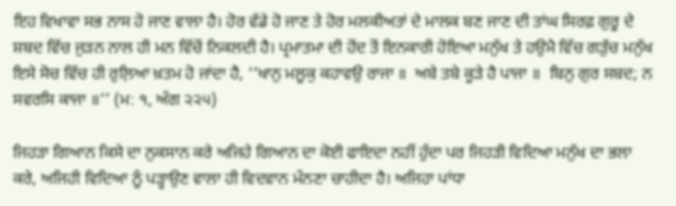ਇਹ ਵਿਖਾਵਾ ਸਭ ਨਾਸ ਹੋ ਜਾਣ ਵਾਲਾ ਹੈ। ਹੋਰ ਵੱਡੇ ਹੋ ਜਾਣ ਤੇ ਹੋਰ ਮਲਕੀਅਤਾਂ ਦੇ ਮਾਲਕ ਬਣ ਜਾਣ ਦੀ ਤਾਂਘ ਸਿਰਫ਼ ਗੁਰੂ ਦੇ ਸ਼ਬਦ ਵਿੱਚ ਜੁੜਨ ਨਾਲ ਹੀ ਮਨ ਵਿੱਚੋਂ ਨਿਕਲਦੀ ਹੈ। ਪ੍ਰਮਾਤਮਾ ਦੀ ਹੋਂਦ ਤੋਂ ਇਨਕਾਰੀ ਹੋਇਆ ਮਨੁੱਖ ਤੇ ਹਉਮੈ ਵਿੱਚ ਗੜੁੱਚ ਮਨੁੱਖ ਇਸੇ ਸੋਚ ਵਿੱਚ ਹੀ ਰੁਲ਼ਿਆ ਖ਼ਤਮ ਹੋ ਜਾਂਦਾ ਹੈ, ‘‘ਖਾਨੁ ਮਲੂਕੁ ਕਹਾਵਉ ਰਾਜਾ ॥  ਅਬੇ ਤਬੇ ਕੂੜੇ ਹੈ ਪਾਜਾ ॥  ਬਿਨੁ ਗੁਰ ਸਬਦ; ਨ ਸਵਰਸਿ ਕਾਜਾ ॥’’ (ਮ: ੧, ਅੰਗ ੨੨੫)

ਜਿਹੜਾ ਗਿਆਨ ਕਿਸੇ ਦਾ ਨੁਕਸਾਨ ਕਰੇ ਅਜਿਹੇ ਗਿਆਨ ਦਾ ਕੋਈ ਫਾਇਦਾ ਨਹੀਂ ਹੁੰਦਾ ਪਰ ਜਿਹੜੀ ਵਿਦਿਆ ਮਨੁੱਖ ਦਾ ਭਲਾ ਕਰੇ, ਅਜਿਹੀ ਵਿਦਿਆ ਨੂੰ ਪੜ੍ਹਾਉਣ ਵਾਲਾ ਹੀ ਵਿਦਵਾਨ ਮੰਨਣਾ ਚਾਹੀਦਾ ਹੈ। ਅਜਿਹਾ ਪਾਂਧਾ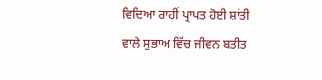ਵਿਦਿਆ ਰਾਹੀਂ ਪ੍ਰਾਪਤ ਹੋਈ ਸ਼ਾਂਤੀ ਵਾਲੇ ਸੁਭਾਅ ਵਿੱਚ ਜੀਵਨ ਬਤੀਤ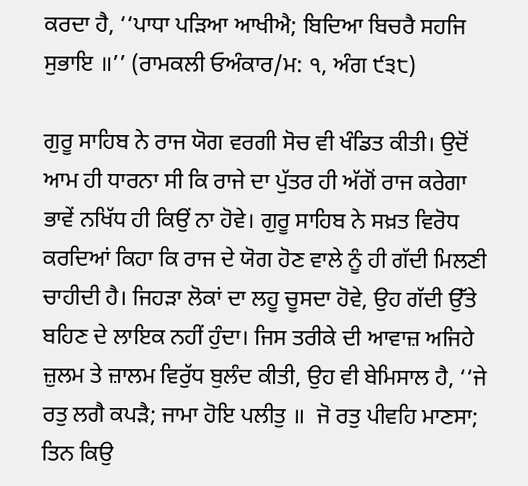ਕਰਦਾ ਹੈ, ‘‘ਪਾਧਾ ਪੜਿਆ ਆਖੀਐ; ਬਿਦਿਆ ਬਿਚਰੈ ਸਹਜਿ ਸੁਭਾਇ ॥’’ (ਰਾਮਕਲੀ ਓਅੰਕਾਰ/ਮ: ੧, ਅੰਗ ੯੩੮)

ਗੁਰੂ ਸਾਹਿਬ ਨੇ ਰਾਜ ਯੋਗ ਵਰਗੀ ਸੋਚ ਵੀ ਖੰਡਿਤ ਕੀਤੀ। ਉਦੋਂ ਆਮ ਹੀ ਧਾਰਨਾ ਸੀ ਕਿ ਰਾਜੇ ਦਾ ਪੁੱਤਰ ਹੀ ਅੱਗੋਂ ਰਾਜ ਕਰੇਗਾ ਭਾਵੇਂ ਨਖਿੱਧ ਹੀ ਕਿਉਂ ਨਾ ਹੋਵੇ। ਗੁਰੂ ਸਾਹਿਬ ਨੇ ਸਖ਼ਤ ਵਿਰੋਧ ਕਰਦਿਆਂ ਕਿਹਾ ਕਿ ਰਾਜ ਦੇ ਯੋਗ ਹੋਣ ਵਾਲੇ ਨੂੰ ਹੀ ਗੱਦੀ ਮਿਲਣੀ ਚਾਹੀਦੀ ਹੈ। ਜਿਹੜਾ ਲੋਕਾਂ ਦਾ ਲਹੂ ਚੂਸਦਾ ਹੋਵੇ, ਉਹ ਗੱਦੀ ਉੱਤੇ ਬਹਿਣ ਦੇ ਲਾਇਕ ਨਹੀਂ ਹੁੰਦਾ। ਜਿਸ ਤਰੀਕੇ ਦੀ ਆਵਾਜ਼ ਅਜਿਹੇ ਜ਼ੁਲਮ ਤੇ ਜ਼ਾਲਮ ਵਿਰੁੱਧ ਬੁਲੰਦ ਕੀਤੀ, ਉਹ ਵੀ ਬੇਮਿਸਾਲ ਹੈ, ‘‘ਜੇ ਰਤੁ ਲਗੈ ਕਪੜੈ; ਜਾਮਾ ਹੋਇ ਪਲੀਤੁ ॥  ਜੋ ਰਤੁ ਪੀਵਹਿ ਮਾਣਸਾ; ਤਿਨ ਕਿਉ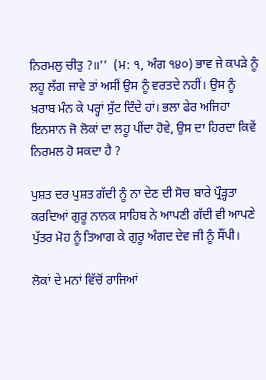ਨਿਰਮਲੁ ਚੀਤੁ ?॥’’  (ਮ: ੧, ਅੰਗ ੧੪੦) ਭਾਵ ਜੇ ਕਪੜੇ ਨੂੰ ਲਹੂ ਲੱਗ ਜਾਵੇ ਤਾਂ ਅਸੀਂ ਉਸ ਨੂੰ ਵਰਤਦੇ ਨਹੀਂ। ਉਸ ਨੂੰ ਖ਼ਰਾਬ ਮੰਨ ਕੇ ਪਰ੍ਹਾਂ ਸੁੱਟ ਦਿੰਦੇ ਹਾਂ। ਭਲਾ ਫੇਰ ਅਜਿਹਾ ਇਨਸਾਨ ਜੋ ਲੋਕਾਂ ਦਾ ਲਹੂ ਪੀਂਦਾ ਹੋਵੇ, ਉਸ ਦਾ ਹਿਰਦਾ ਕਿਵੇਂ ਨਿਰਮਲ ਹੋ ਸਕਦਾ ਹੈ ?

ਪੁਸ਼ਤ ਦਰ ਪੁਸ਼ਤ ਗੱਦੀ ਨੂੰ ਨਾ ਦੇਣ ਦੀ ਸੋਚ ਬਾਰੇ ਪ੍ਰੌੜ੍ਹਤਾ ਕਰਦਿਆਂ ਗੁਰੂ ਨਾਨਕ ਸਾਹਿਬ ਨੇ ਆਪਣੀ ਗੱਦੀ ਵੀ ਆਪਣੇ ਪੁੱਤਰ ਮੋਹ ਨੂੰ ਤਿਆਗ ਕੇ ਗੁਰੂ ਅੰਗਦ ਦੇਵ ਜੀ ਨੂੰ ਸੌਂਪੀ।

ਲੋਕਾਂ ਦੇ ਮਨਾਂ ਵਿੱਚੋਂ ਰਾਜਿਆਂ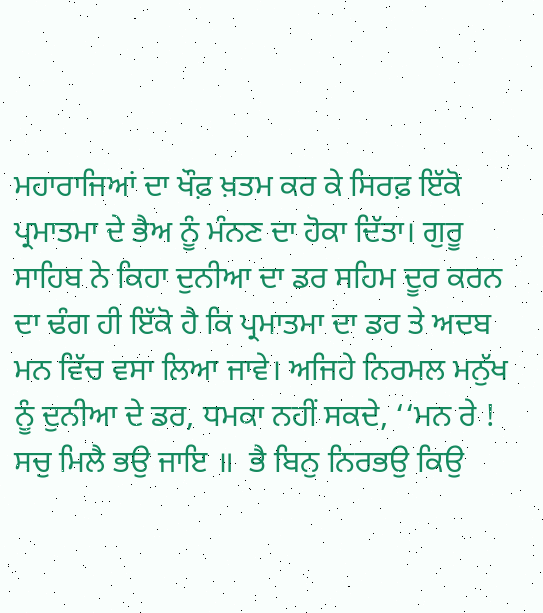ਮਹਾਰਾਜਿਆਂ ਦਾ ਖੌਫ਼ ਖ਼ਤਮ ਕਰ ਕੇ ਸਿਰਫ਼ ਇੱਕੋ ਪ੍ਰਮਾਤਮਾ ਦੇ ਭੈਅ ਨੂੰ ਮੰਨਣ ਦਾ ਹੋਕਾ ਦਿੱਤਾ। ਗੁਰੂ ਸਾਹਿਬ ਨੇ ਕਿਹਾ ਦੁਨੀਆ ਦਾ ਡਰ ਸਹਿਮ ਦੂਰ ਕਰਨ ਦਾ ਢੰਗ ਹੀ ਇੱਕੋ ਹੈ ਕਿ ਪ੍ਰਮਾਤਮਾ ਦਾ ਡਰ ਤੇ ਅਦਬ ਮਨ ਵਿੱਚ ਵਸਾ ਲਿਆ ਜਾਵੇ। ਅਜਿਹੇ ਨਿਰਮਲ ਮਨੁੱਖ ਨੂੰ ਦੁਨੀਆ ਦੇ ਡਰ, ਧਮਕਾ ਨਹੀਂ ਸਕਦੇ, ‘‘ਮਨ ਰੇ ! ਸਚੁ ਮਿਲੈ ਭਉ ਜਾਇ ॥  ਭੈ ਬਿਨੁ ਨਿਰਭਉ ਕਿਉ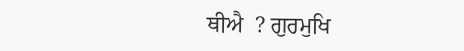ਥੀਐ  ? ਗੁਰਮੁਖਿ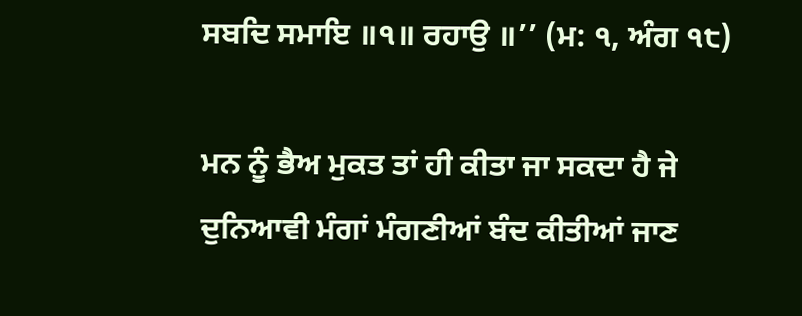ਸਬਦਿ ਸਮਾਇ ॥੧॥ ਰਹਾਉ ॥’’ (ਮ: ੧, ਅੰਗ ੧੮)

ਮਨ ਨੂੰ ਭੈਅ ਮੁਕਤ ਤਾਂ ਹੀ ਕੀਤਾ ਜਾ ਸਕਦਾ ਹੈ ਜੇ ਦੁਨਿਆਵੀ ਮੰਗਾਂ ਮੰਗਣੀਆਂ ਬੰਦ ਕੀਤੀਆਂ ਜਾਣ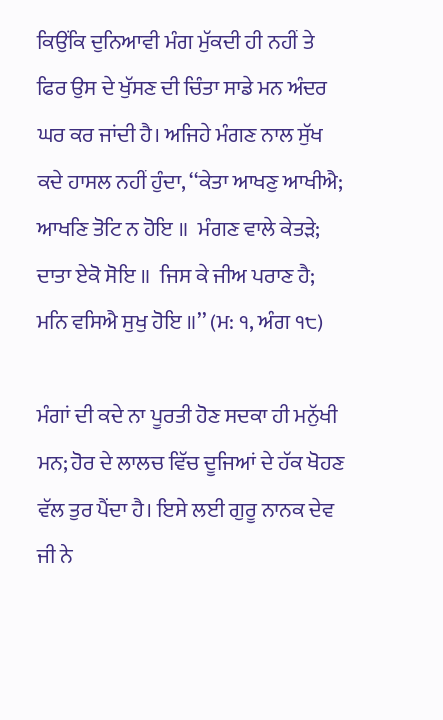ਕਿਉਂਕਿ ਦੁਨਿਆਵੀ ਮੰਗ ਮੁੱਕਦੀ ਹੀ ਨਹੀਂ ਤੇ ਫਿਰ ਉਸ ਦੇ ਖੁੱਸਣ ਦੀ ਚਿੰਤਾ ਸਾਡੇ ਮਨ ਅੰਦਰ ਘਰ ਕਰ ਜਾਂਦੀ ਹੈ। ਅਜਿਹੇ ਮੰਗਣ ਨਾਲ ਸੁੱਖ ਕਦੇ ਹਾਸਲ ਨਹੀਂ ਹੁੰਦਾ, ‘‘ਕੇਤਾ ਆਖਣੁ ਆਖੀਐ; ਆਖਣਿ ਤੋਟਿ ਨ ਹੋਇ ॥  ਮੰਗਣ ਵਾਲੇ ਕੇਤੜੇ; ਦਾਤਾ ਏਕੋ ਸੋਇ ॥  ਜਿਸ ਕੇ ਜੀਅ ਪਰਾਣ ਹੈ; ਮਨਿ ਵਸਿਐ ਸੁਖੁ ਹੋਇ ॥’’ (ਮ: ੧, ਅੰਗ ੧੮)

ਮੰਗਾਂ ਦੀ ਕਦੇ ਨਾ ਪੂਰਤੀ ਹੋਣ ਸਦਕਾ ਹੀ ਮਨੁੱਖੀ ਮਨ; ਹੋਰ ਦੇ ਲਾਲਚ ਵਿੱਚ ਦੂਜਿਆਂ ਦੇ ਹੱਕ ਖੋਹਣ ਵੱਲ ਤੁਰ ਪੈਂਦਾ ਹੈ। ਇਸੇ ਲਈ ਗੁਰੂ ਨਾਨਕ ਦੇਵ ਜੀ ਨੇ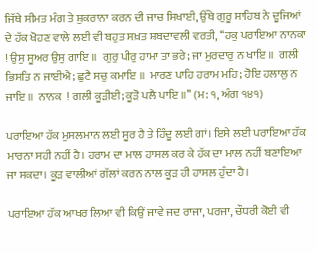ਜਿੱਥੇ ਸੀਮਤ ਮੰਗ ਤੇ ਸ਼ੁਕਰਾਨਾ ਕਰਨ ਦੀ ਜਾਚ ਸਿਖਾਈ, ਉੱਥੇ ਗੁਰੂ ਸਾਹਿਬ ਨੇ ਦੂਜਿਆਂ ਦੇ ਹੱਕ ਖੋਹਣ ਵਾਲੇ ਲਈ ਵੀ ਬਹੁਤ ਸਖ਼ਤ ਸ਼ਬਦਾਵਲੀ ਵਰਤੀ, ‘‘ਹਕੁ ਪਰਾਇਆ ਨਾਨਕਾ ! ਉਸੁ ਸੂਅਰ ਉਸੁ ਗਾਇ ॥  ਗੁਰੁ ਪੀਰੁ ਹਾਮਾ ਤਾ ਭਰੇ; ਜਾ ਮੁਰਦਾਰੁ ਨ ਖਾਇ ॥  ਗਲੀ ਭਿਸਤਿ ਨ ਜਾਈਐ; ਛੁਟੈ ਸਚੁ ਕਮਾਇ ॥  ਮਾਰਣ ਪਾਹਿ ਹਰਾਮ ਮਹਿ; ਹੋਇ ਹਲਾਲੁ ਨ ਜਾਇ ॥  ਨਾਨਕ  ! ਗਲੀ ਕੂੜੀਈ; ਕੂੜੋ ਪਲੈ ਪਾਇ ॥’’ (ਮ: ੧, ਅੰਗ ੧੪੧)

ਪਰਾਇਆ ਹੱਕ ਮੁਸਲਮਾਨ ਲਈ ਸੂਰ ਹੈ ਤੇ ਹਿੰਦੂ ਲਈ ਗਾਂ। ਇਸੇ ਲਈ ਪਰਾਇਆ ਹੱਕ ਮਾਰਨਾ ਸਹੀ ਨਹੀਂ ਹੈ। ਹਰਾਮ ਦਾ ਮਾਲ ਹਾਸਲ ਕਰ ਕੇ ਹੱਕ ਦਾ ਮਾਲ ਨਹੀਂ ਬਣਾਇਆ ਜਾ ਸਕਦਾ। ਕੂੜ ਵਾਲੀਆਂ ਗੱਲਾਂ ਕਰਨ ਨਾਲ ਕੂੜ ਹੀ ਹਾਸਲ ਹੁੰਦਾ ਹੈ।

ਪਰਾਇਆ ਹੱਕ ਆਖਰ ਲਿਆ ਵੀ ਕਿਉਂ ਜਾਵੇ ਜਦ ਰਾਜਾ, ਪਰਜਾ, ਚੌਧਰੀ ਕੋਈ ਵੀ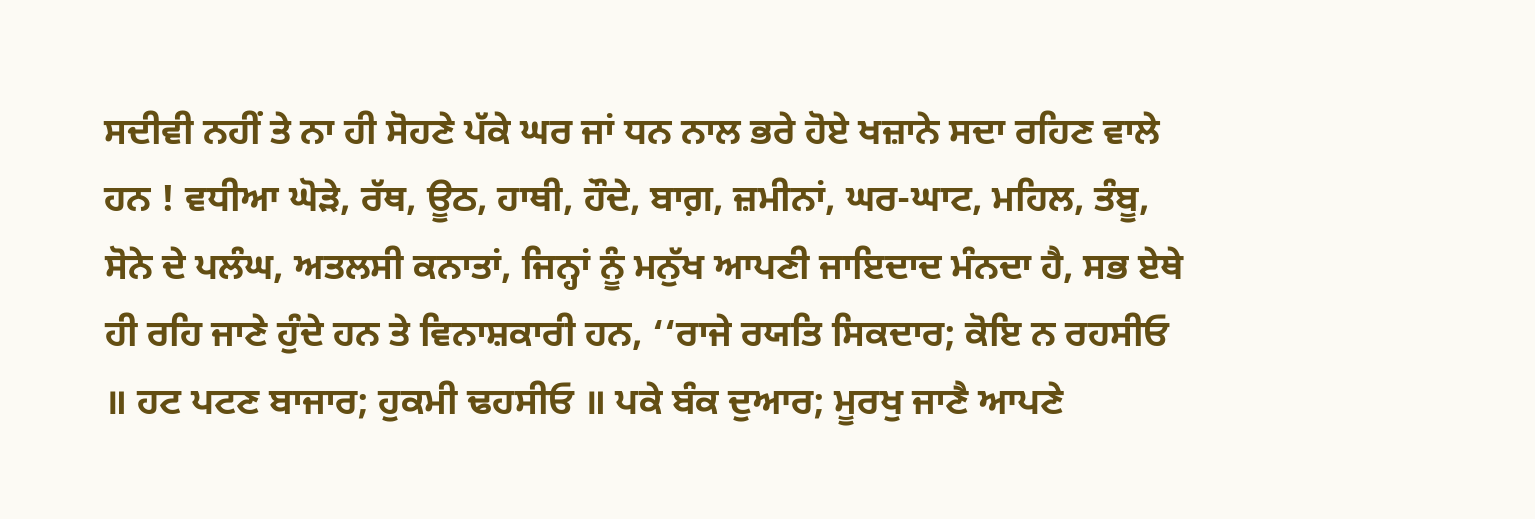ਸਦੀਵੀ ਨਹੀਂ ਤੇ ਨਾ ਹੀ ਸੋਹਣੇ ਪੱਕੇ ਘਰ ਜਾਂ ਧਨ ਨਾਲ ਭਰੇ ਹੋਏ ਖਜ਼ਾਨੇ ਸਦਾ ਰਹਿਣ ਵਾਲੇ ਹਨ ! ਵਧੀਆ ਘੋੜੇ, ਰੱਥ, ਊਠ, ਹਾਥੀ, ਹੌਦੇ, ਬਾਗ਼, ਜ਼ਮੀਨਾਂ, ਘਰ-ਘਾਟ, ਮਹਿਲ, ਤੰਬੂ, ਸੋਨੇ ਦੇ ਪਲੰਘ, ਅਤਲਸੀ ਕਨਾਤਾਂ, ਜਿਨ੍ਹਾਂ ਨੂੰ ਮਨੁੱਖ ਆਪਣੀ ਜਾਇਦਾਦ ਮੰਨਦਾ ਹੈ, ਸਭ ਏਥੇ ਹੀ ਰਹਿ ਜਾਣੇ ਹੁੰਦੇ ਹਨ ਤੇ ਵਿਨਾਸ਼ਕਾਰੀ ਹਨ, ‘‘ਰਾਜੇ ਰਯਤਿ ਸਿਕਦਾਰ; ਕੋਇ ਨ ਰਹਸੀਓ ॥ ਹਟ ਪਟਣ ਬਾਜਾਰ; ਹੁਕਮੀ ਢਹਸੀਓ ॥ ਪਕੇ ਬੰਕ ਦੁਆਰ; ਮੂਰਖੁ ਜਾਣੈ ਆਪਣੇ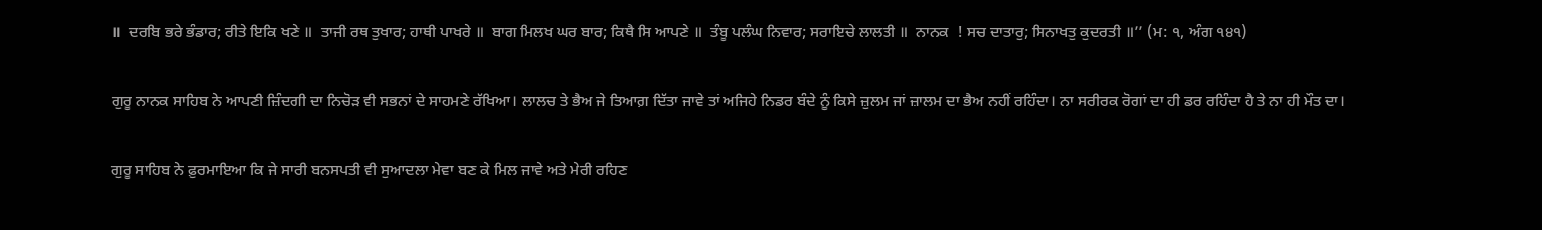॥  ਦਰਬਿ ਭਰੇ ਭੰਡਾਰ; ਰੀਤੇ ਇਕਿ ਖਣੇ ॥  ਤਾਜੀ ਰਥ ਤੁਖਾਰ; ਹਾਥੀ ਪਾਖਰੇ ॥  ਬਾਗ ਮਿਲਖ ਘਰ ਬਾਰ; ਕਿਥੈ ਸਿ ਆਪਣੇ ॥  ਤੰਬੂ ਪਲੰਘ ਨਿਵਾਰ; ਸਰਾਇਚੇ ਲਾਲਤੀ ॥  ਨਾਨਕ  ! ਸਚ ਦਾਤਾਰੁ; ਸਿਨਾਖਤੁ ਕੁਦਰਤੀ ॥’’ (ਮ: ੧, ਅੰਗ ੧੪੧)

ਗੁਰੂ ਨਾਨਕ ਸਾਹਿਬ ਨੇ ਆਪਣੀ ਜ਼ਿੰਦਗੀ ਦਾ ਨਿਚੋੜ ਵੀ ਸਭਨਾਂ ਦੇ ਸਾਹਮਣੇ ਰੱਖਿਆ। ਲਾਲਚ ਤੇ ਭੈਅ ਜੇ ਤਿਆਗ਼ ਦਿੱਤਾ ਜਾਵੇ ਤਾਂ ਅਜਿਹੇ ਨਿਡਰ ਬੰਦੇ ਨੂੰ ਕਿਸੇ ਜ਼ੁਲਮ ਜਾਂ ਜ਼ਾਲਮ ਦਾ ਭੈਅ ਨਹੀਂ ਰਹਿੰਦਾ। ਨਾ ਸਰੀਰਕ ਰੋਗਾਂ ਦਾ ਹੀ ਡਰ ਰਹਿੰਦਾ ਹੈ ਤੇ ਨਾ ਹੀ ਮੌਤ ਦਾ।

ਗੁਰੂ ਸਾਹਿਬ ਨੇ ਫ਼ੁਰਮਾਇਆ ਕਿ ਜੇ ਸਾਰੀ ਬਨਸਪਤੀ ਵੀ ਸੁਆਦਲਾ ਮੇਵਾ ਬਣ ਕੇ ਮਿਲ ਜਾਵੇ ਅਤੇ ਮੇਰੀ ਰਹਿਣ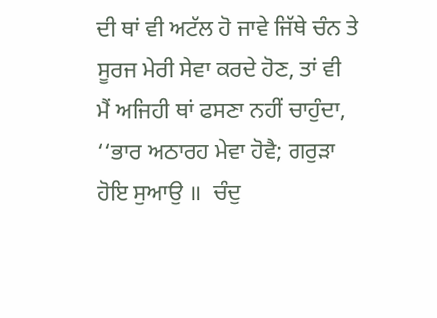ਦੀ ਥਾਂ ਵੀ ਅਟੱਲ ਹੋ ਜਾਵੇ ਜਿੱਥੇ ਚੰਨ ਤੇ ਸੂਰਜ ਮੇਰੀ ਸੇਵਾ ਕਰਦੇ ਹੋਣ, ਤਾਂ ਵੀ ਮੈਂ ਅਜਿਹੀ ਥਾਂ ਫਸਣਾ ਨਹੀਂ ਚਾਹੁੰਦਾ, ‘‘ਭਾਰ ਅਠਾਰਹ ਮੇਵਾ ਹੋਵੈ; ਗਰੁੜਾ ਹੋਇ ਸੁਆਉ ॥  ਚੰਦੁ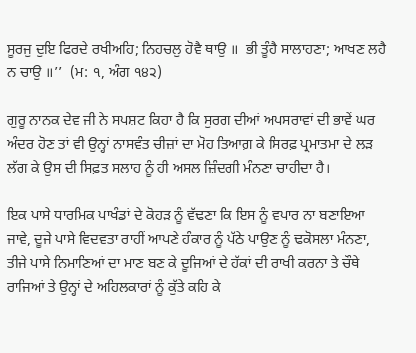ਸੂਰਜੁ ਦੁਇ ਫਿਰਦੇ ਰਖੀਅਹਿ; ਨਿਹਚਲੁ ਹੋਵੈ ਥਾਉ ॥  ਭੀ ਤੂੰਹੈ ਸਾਲਾਹਣਾ; ਆਖਣ ਲਹੈ ਨ ਚਾਉ ॥’’  (ਮ: ੧, ਅੰਗ ੧੪੨)

ਗੁਰੂ ਨਾਨਕ ਦੇਵ ਜੀ ਨੇ ਸਪਸ਼ਟ ਕਿਹਾ ਹੈ ਕਿ ਸੁਰਗ ਦੀਆਂ ਅਪਸਰਾਵਾਂ ਦੀ ਭਾਵੇਂ ਘਰ ਅੰਦਰ ਹੋਣ ਤਾਂ ਵੀ ਉਨ੍ਹਾਂ ਨਾਸਵੰਤ ਚੀਜ਼ਾਂ ਦਾ ਮੋਹ ਤਿਆਗ਼ ਕੇ ਸਿਰਫ਼ ਪ੍ਰਮਾਤਮਾ ਦੇ ਲੜ ਲੱਗ ਕੇ ਉਸ ਦੀ ਸਿਫ਼ਤ ਸਲਾਹ ਨੂੰ ਹੀ ਅਸਲ ਜ਼ਿੰਦਗੀ ਮੰਨਣਾ ਚਾਹੀਦਾ ਹੈ।

ਇਕ ਪਾਸੇ ਧਾਰਮਿਕ ਪਾਖੰਡਾਂ ਦੇ ਕੋਹੜ ਨੂੰ ਵੱਢਣਾ ਕਿ ਇਸ ਨੂੰ ਵਪਾਰ ਨਾ ਬਣਾਇਆ ਜਾਵੇ, ਦੂਜੇ ਪਾਸੇ ਵਿਦਵਤਾ ਰਾਹੀਂ ਆਪਣੇ ਹੰਕਾਰ ਨੂੰ ਪੱਠੇ ਪਾਉਣ ਨੂੰ ਢਕੋਸਲਾ ਮੰਨਣਾ, ਤੀਜੇ ਪਾਸੇ ਨਿਮਾਣਿਆਂ ਦਾ ਮਾਣ ਬਣ ਕੇ ਦੂਜਿਆਂ ਦੇ ਹੱਕਾਂ ਦੀ ਰਾਖੀ ਕਰਨਾ ਤੇ ਚੌਥੇ ਰਾਜਿਆਂ ਤੇ ਉਨ੍ਹਾਂ ਦੇ ਅਹਿਲਕਾਰਾਂ ਨੂੰ ਕੁੱਤੇ ਕਹਿ ਕੇ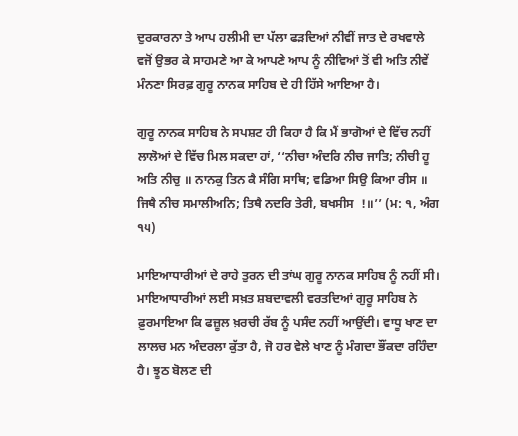ਦੁਰਕਾਰਨਾ ਤੇ ਆਪ ਹਲੀਮੀ ਦਾ ਪੱਲਾ ਫੜਦਿਆਂ ਨੀਵੀਂ ਜਾਤ ਦੇ ਰਖਵਾਲੇ ਵਜੋਂ ਉਭਰ ਕੇ ਸਾਹਮਣੇ ਆ ਕੇ ਆਪਣੇ ਆਪ ਨੂੰ ਨੀਵਿਆਂ ਤੋਂ ਵੀ ਅਤਿ ਨੀਵੇਂ ਮੰਨਣਾ ਸਿਰਫ਼ ਗੁਰੂ ਨਾਨਕ ਸਾਹਿਬ ਦੇ ਹੀ ਹਿੱਸੇ ਆਇਆ ਹੈ।

ਗੁਰੂ ਨਾਨਕ ਸਾਹਿਬ ਨੇ ਸਪਸ਼ਟ ਹੀ ਕਿਹਾ ਹੈ ਕਿ ਮੈਂ ਭਾਗੋਆਂ ਦੇ ਵਿੱਚ ਨਹੀਂ ਲਾਲੋਆਂ ਦੇ ਵਿੱਚ ਮਿਲ ਸਕਦਾ ਹਾਂ, ‘‘ਨੀਚਾ ਅੰਦਰਿ ਨੀਚ ਜਾਤਿ; ਨੀਚੀ ਹੂ ਅਤਿ ਨੀਚੁ ॥ ਨਾਨਕੁ ਤਿਨ ਕੈ ਸੰਗਿ ਸਾਥਿ; ਵਡਿਆ ਸਿਉ ਕਿਆ ਰੀਸ ॥ ਜਿਥੈ ਨੀਚ ਸਮਾਲੀਅਨਿ; ਤਿਥੈ ਨਦਰਿ ਤੇਰੀ, ਬਖਸੀਸ  !॥’’ (ਮ: ੧, ਅੰਗ ੧੫)

ਮਾਇਆਧਾਰੀਆਂ ਦੇ ਰਾਹੇ ਤੁਰਨ ਦੀ ਤਾਂਘ ਗੁਰੂ ਨਾਨਕ ਸਾਹਿਬ ਨੂੰ ਨਹੀਂ ਸੀ। ਮਾਇਆਧਾਰੀਆਂ ਲਈ ਸਖ਼ਤ ਸ਼ਬਦਾਵਲੀ ਵਰਤਦਿਆਂ ਗੁਰੂ ਸਾਹਿਬ ਨੇ ਫ਼ੁਰਮਾਇਆ ਕਿ ਫਜ਼ੂਲ ਖ਼ਰਚੀ ਰੱਬ ਨੂੰ ਪਸੰਦ ਨਹੀਂ ਆਉਂਦੀ। ਵਾਧੂ ਖਾਣ ਦਾ ਲਾਲਚ ਮਨ ਅੰਦਰਲਾ ਕੁੱਤਾ ਹੈ, ਜੋ ਹਰ ਵੇਲੇ ਖਾਣ ਨੂੰ ਮੰਗਦਾ ਭੌਂਕਦਾ ਰਹਿੰਦਾ ਹੈ। ਝੂਠ ਬੋਲਣ ਦੀ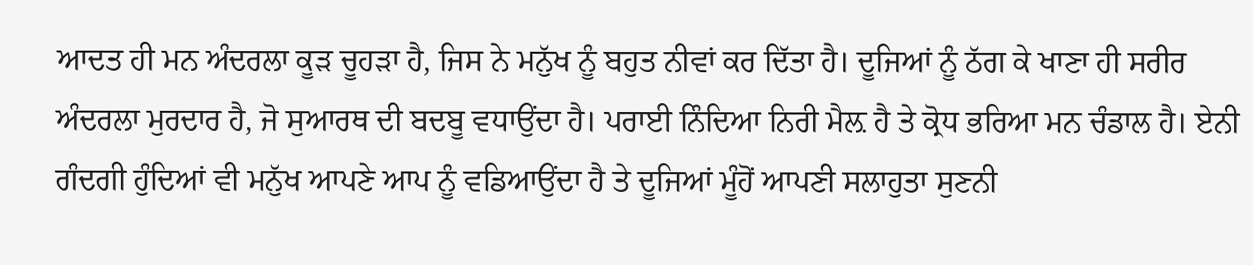ਆਦਤ ਹੀ ਮਨ ਅੰਦਰਲਾ ਕੂੜ ਚੂਹੜਾ ਹੈ, ਜਿਸ ਨੇ ਮਨੁੱਖ ਨੂੰ ਬਹੁਤ ਨੀਵਾਂ ਕਰ ਦਿੱਤਾ ਹੈ। ਦੂਜਿਆਂ ਨੂੰ ਠੱਗ ਕੇ ਖਾਣਾ ਹੀ ਸਰੀਰ ਅੰਦਰਲਾ ਮੁਰਦਾਰ ਹੈ, ਜੋ ਸੁਆਰਥ ਦੀ ਬਦਬੂ ਵਧਾਉਂਦਾ ਹੈ। ਪਰਾਈ ਨਿੰਦਿਆ ਨਿਰੀ ਮੈਲ਼ ਹੈ ਤੇ ਕ੍ਰੋਧ ਭਰਿਆ ਮਨ ਚੰਡਾਲ ਹੈ। ਏਨੀ ਗੰਦਗੀ ਹੁੰਦਿਆਂ ਵੀ ਮਨੁੱਖ ਆਪਣੇ ਆਪ ਨੂੰ ਵਡਿਆਉਂਦਾ ਹੈ ਤੇ ਦੂਜਿਆਂ ਮੂੰਹੋਂ ਆਪਣੀ ਸਲਾਹੁਤਾ ਸੁਣਨੀ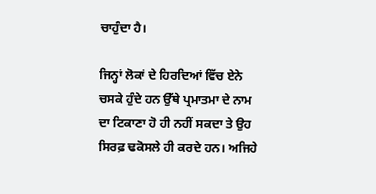ਚਾਹੁੰਦਾ ਹੈ।

ਜਿਨ੍ਹਾਂ ਲੋਕਾਂ ਦੇ ਹਿਰਦਿਆਂ ਵਿੱਚ ਏਨੇ ਚਸਕੇ ਹੁੰਦੇ ਹਨ ਉੱਥੇ ਪ੍ਰਮਾਤਮਾ ਦੇ ਨਾਮ ਦਾ ਟਿਕਾਣਾ ਹੋ ਹੀ ਨਹੀਂ ਸਕਦਾ ਤੇ ਉਹ ਸਿਰਫ਼ ਢਕੋਸਲੇ ਹੀ ਕਰਦੇ ਹਨ। ਅਜਿਹੇ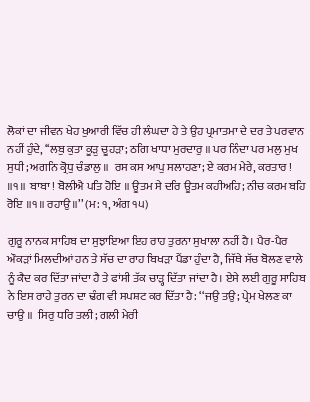ਲੋਕਾਂ ਦਾ ਜੀਵਨ ਖੇਹ ਖੁਆਰੀ ਵਿੱਚ ਹੀ ਲੰਘਦਾ ਹੇ ਤੇ ਉਹ ਪ੍ਰਮਾਤਮਾ ਦੇ ਦਰ ਤੇ ਪਰਵਾਨ ਨਹੀਂ ਹੁੰਦੇ, ‘‘ਲਬੁ ਕੁਤਾ ਕੂੜੁ ਚੂਹੜਾ; ਠਗਿ ਖਾਧਾ ਮੁਰਦਾਰੁ ॥ ਪਰ ਨਿੰਦਾ ਪਰ ਮਲੁ ਮੁਖ ਸੁਧੀ; ਅਗਨਿ ਕ੍ਰੋਧੁ ਚੰਡਾਲੁ ॥  ਰਸ ਕਸ ਆਪੁ ਸਲਾਹਣਾ; ਏ ਕਰਮ ਮੇਰੇ, ਕਰਤਾਰ ! ॥੧॥  ਬਾਬਾ ! ਬੋਲੀਐ ਪਤਿ ਹੋਇ ॥ ਊਤਮ ਸੇ ਦਰਿ ਊਤਮ ਕਹੀਅਹਿ; ਨੀਚ ਕਰਮ ਬਹਿ ਰੋਇ ॥੧॥ ਰਹਾਉ ॥’’ (ਮ: ੧, ਅੰਗ ੧੫)

ਗੁਰੂ ਨਾਨਕ ਸਾਹਿਬ ਦਾ ਸੁਝਾਇਆ ਇਹ ਰਾਹ ਤੁਰਨਾ ਸੁਖਾਲਾ ਨਹੀਂ ਹੈ। ਪੈਰ-ਪੈਰ ਔਕੜਾਂ ਮਿਲਦੀਆਂ ਹਨ ਤੇ ਸੱਚ ਦਾ ਰਾਹ ਬਿਖੜਾ ਪੈਂਡਾ ਹੁੰਦਾ ਹੈ, ਜਿੱਥੇ ਸੱਚ ਬੋਲਣ ਵਾਲੇ ਨੂੰ ਕੈਦ ਕਰ ਦਿੱਤਾ ਜਾਂਦਾ ਹੈ ਤੇ ਫਾਂਸੀ ਤੱਕ ਚਾੜ੍ਹ ਦਿੱਤਾ ਜਾਂਦਾ ਹੈ। ਏਸੇ ਲਈ ਗੁਰੂ ਸਾਹਿਬ ਨੇ ਇਸ ਰਾਹੇ ਤੁਰਨ ਦਾ ਢੰਗ ਵੀ ਸਪਸ਼ਟ ਕਰ ਦਿੱਤਾ ਹੈ: ‘‘ਜਉ ਤਉ; ਪ੍ਰੇਮ ਖੇਲਣ ਕਾ ਚਾਉ ॥  ਸਿਰੁ ਧਰਿ ਤਲੀ; ਗਲੀ ਮੇਰੀ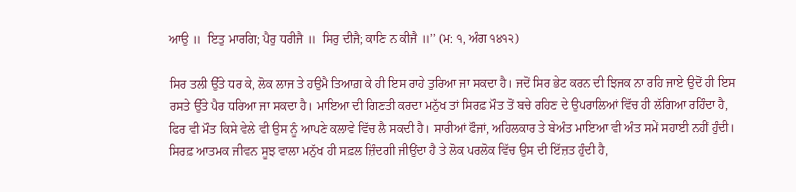ਆਉ ॥  ਇਤੁ ਮਾਰਗਿ; ਪੈਰੁ ਧਰੀਜੈ ॥  ਸਿਰੁ ਦੀਜੈ; ਕਾਣਿ ਨ ਕੀਜੈ ॥’’ (ਮ: ੧, ਅੰਗ ੧੪੧੨)

ਸਿਰ ਤਲੀ ਉੱਤੇ ਧਰ ਕੇ, ਲੋਕ ਲਾਜ ਤੇ ਹਉਮੈ ਤਿਆਗ਼ ਕੇ ਹੀ ਇਸ ਰਾਹੇ ਤੁਰਿਆ ਜਾ ਸਕਦਾ ਹੈ। ਜਦੋਂ ਸਿਰ ਭੇਟ ਕਰਨ ਦੀ ਝਿਜਕ ਨਾ ਰਹਿ ਜਾਏ ਉਦੋਂ ਹੀ ਇਸ ਰਸਤੇ ਉੱਤੇ ਪੈਰ ਧਰਿਆ ਜਾ ਸਕਦਾ ਹੈ। ਮਾਇਆ ਦੀ ਗਿਣਤੀ ਕਰਦਾ ਮਨੁੱਖ ਤਾਂ ਸਿਰਫ਼ ਮੌਤ ਤੋਂ ਬਚੇ ਰਹਿਣ ਦੇ ਉਪਰਾਲਿਆਂ ਵਿੱਚ ਹੀ ਲੱਗਿਆ ਰਹਿੰਦਾ ਹੈ, ਫਿਰ ਵੀ ਮੌਤ ਕਿਸੇ ਵੇਲੇ ਵੀ ਉਸ ਨੂੰ ਆਪਣੇ ਕਲਾਵੇ ਵਿੱਚ ਲੈ ਸਕਦੀ ਹੈ। ਸਾਰੀਆਂ ਫੌਜਾਂ, ਅਹਿਲਕਾਰ ਤੇ ਬੇਅੰਤ ਮਾਇਆ ਵੀ ਅੰਤ ਸਮੇਂ ਸਹਾਈ ਨਹੀਂ ਹੁੰਦੀ। ਸਿਰਫ਼ ਆਤਮਕ ਜੀਵਨ ਸੂਝ ਵਾਲਾ ਮਨੁੱਖ ਹੀ ਸਫ਼ਲ ਜ਼ਿੰਦਗੀ ਜੀਉਂਦਾ ਹੈ ਤੇ ਲੋਕ ਪਰਲੋਕ ਵਿੱਚ ਉਸ ਦੀ ਇੱਜ਼ਤ ਹੁੰਦੀ ਹੈ,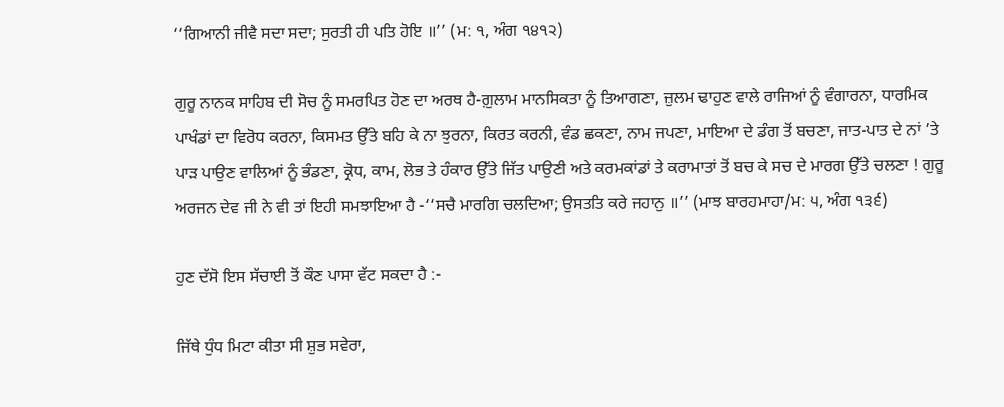‘‘ਗਿਆਨੀ ਜੀਵੈ ਸਦਾ ਸਦਾ; ਸੁਰਤੀ ਹੀ ਪਤਿ ਹੋਇ ॥’’ (ਮ: ੧, ਅੰਗ ੧੪੧੨)

ਗੁਰੂ ਨਾਨਕ ਸਾਹਿਬ ਦੀ ਸੋਚ ਨੂੰ ਸਮਰਪਿਤ ਹੋਣ ਦਾ ਅਰਥ ਹੈ-ਗ਼ੁਲਾਮ ਮਾਨਸਿਕਤਾ ਨੂੰ ਤਿਆਗਣਾ, ਜ਼ੁਲਮ ਢਾਹੁਣ ਵਾਲੇ ਰਾਜਿਆਂ ਨੂੰ ਵੰਗਾਰਨਾ, ਧਾਰਮਿਕ ਪਾਖੰਡਾਂ ਦਾ ਵਿਰੋਧ ਕਰਨਾ, ਕਿਸਮਤ ਉੱਤੇ ਬਹਿ ਕੇ ਨਾ ਝੁਰਨਾ, ਕਿਰਤ ਕਰਨੀ, ਵੰਡ ਛਕਣਾ, ਨਾਮ ਜਪਣਾ, ਮਾਇਆ ਦੇ ਡੰਗ ਤੋਂ ਬਚਣਾ, ਜਾਤ-ਪਾਤ ਦੇ ਨਾਂ ’ਤੇ ਪਾੜ ਪਾਉਣ ਵਾਲਿਆਂ ਨੂੰ ਭੰਡਣਾ, ਕ੍ਰੋਧ, ਕਾਮ, ਲੋਭ ਤੇ ਹੰਕਾਰ ਉੱਤੇ ਜਿੱਤ ਪਾਉਣੀ ਅਤੇ ਕਰਮਕਾਂਡਾਂ ਤੇ ਕਰਾਮਾਤਾਂ ਤੋਂ ਬਚ ਕੇ ਸਚ ਦੇ ਮਾਰਗ ਉੱਤੇ ਚਲਣਾ ! ਗੁਰੂ ਅਰਜਨ ਦੇਵ ਜੀ ਨੇ ਵੀ ਤਾਂ ਇਹੀ ਸਮਝਾਇਆ ਹੈ -‘‘ਸਚੈ ਮਾਰਗਿ ਚਲਦਿਆ; ਉਸਤਤਿ ਕਰੇ ਜਹਾਨੁ ॥’’ (ਮਾਝ ਬਾਰਹਮਾਹਾ/ਮ: ੫, ਅੰਗ ੧੩੬)

ਹੁਣ ਦੱਸੋ ਇਸ ਸੱਚਾਈ ਤੋਂ ਕੌਣ ਪਾਸਾ ਵੱਟ ਸਕਦਾ ਹੈ :-

ਜਿੱਥੇ ਧੁੰਧ ਮਿਟਾ ਕੀਤਾ ਸੀ ਸ਼ੁਭ ਸਵੇਰਾ,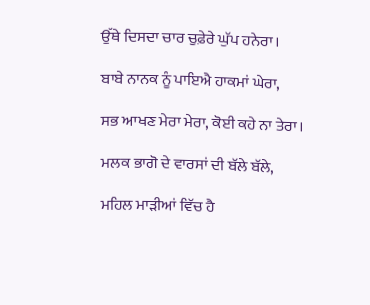ਉੱਥੇ ਦਿਸਦਾ ਚਾਰ ਚੁਫ਼ੇਰੇ ਘੁੱਪ ਹਨੇਰਾ।

ਬਾਬੇ ਨਾਨਕ ਨੂੰ ਪਾਇਐ ਹਾਕਮਾਂ ਘੇਰਾ,

ਸਭ ਆਖਣ ਮੇਰਾ ਮੇਰਾ, ਕੋਈ ਕਹੇ ਨਾ ਤੇਰਾ।

ਮਲਕ ਭਾਗੋ ਦੇ ਵਾਰਸਾਂ ਦੀ ਬੱਲੇ ਬੱਲੇ,

ਮਹਿਲ ਮਾੜੀਆਂ ਵਿੱਚ ਹੈ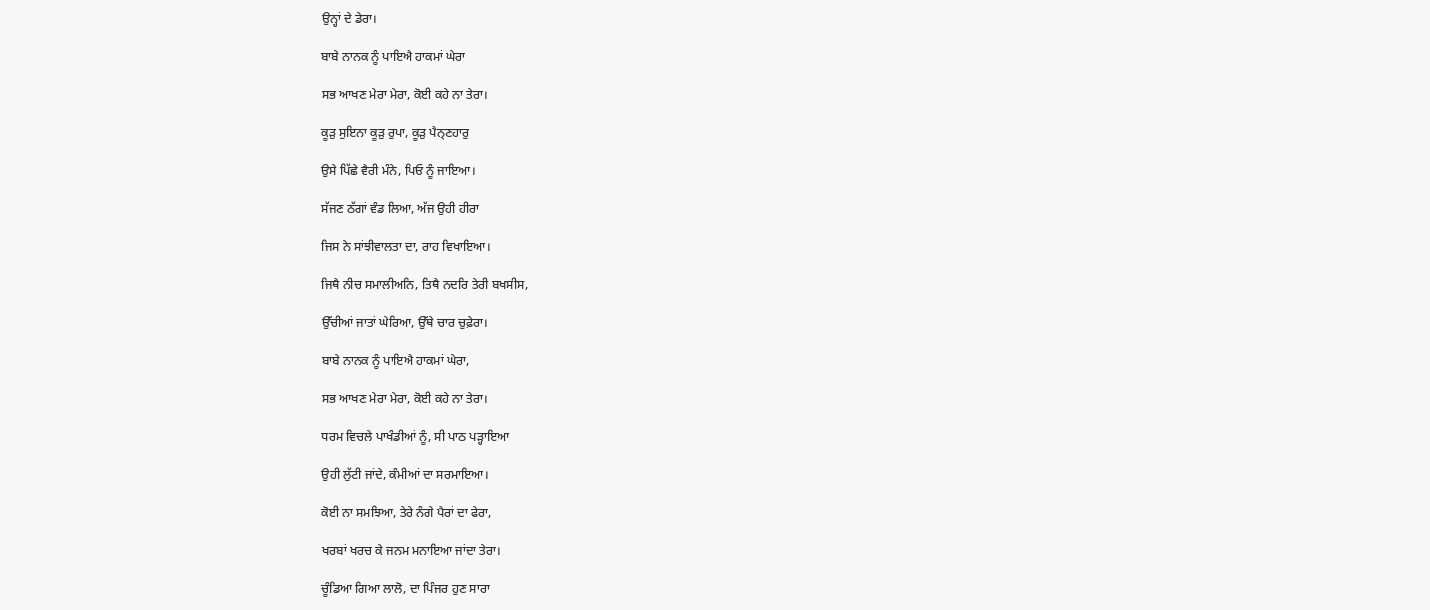ਉਨ੍ਹਾਂ ਦੇ ਡੇਰਾ।

ਬਾਬੇ ਨਾਨਕ ਨੂੰ ਪਾਇਐ ਹਾਕਮਾਂ ਘੇਰਾ

ਸਭ ਆਖਣ ਮੇਰਾ ਮੇਰਾ, ਕੋਈ ਕਹੇ ਨਾ ਤੇਰਾ।

ਕੂੜੁ ਸੁਇਨਾ ਕੂੜੁ ਰੁਪਾ, ਕੂੜੁ ਪੈਨ੍ਣਹਾਰੁ

ਉਸੇ ਪਿੱਛੇ ਵੈਰੀ ਮੰਨੇ, ਪਿਓ ਨੂੰ ਜਾਇਆ।

ਸੱਜਣ ਠੱਗਾਂ ਵੰਡ ਲਿਆ, ਅੱਜ ਉਹੀ ਹੀਰਾ

ਜਿਸ ਨੇ ਸਾਂਝੀਵਾਲਤਾ ਦਾ, ਰਾਹ ਵਿਖਾਇਆ।

ਜਿਥੈ ਨੀਚ ਸਮਾਲੀਅਨਿ, ਤਿਥੈ ਨਦਰਿ ਤੇਰੀ ਬਖਸੀਸ,

ਉੱਚੀਆਂ ਜਾਤਾਂ ਘੇਰਿਆ, ਉੱਥੇ ਚਾਰ ਚੁਫ਼ੇਰਾ।

ਬਾਬੇ ਨਾਨਕ ਨੂੰ ਪਾਇਐ ਹਾਕਮਾਂ ਘੇਰਾ,

ਸਭ ਆਖਣ ਮੇਰਾ ਮੇਰਾ, ਕੋਈ ਕਹੇ ਨਾ ਤੇਰਾ।

ਧਰਮ ਵਿਚਲੇ ਪਾਖੰਡੀਆਂ ਨੂੰ, ਸੀ ਪਾਠ ਪੜ੍ਹਾਇਆ

ਉਹੀ ਲੁੱਟੀ ਜਾਂਦੇ, ਕੰਮੀਆਂ ਦਾ ਸਰਮਾਇਆ।

ਕੋਈ ਨਾ ਸਮਝਿਆ, ਤੇਰੇ ਨੰਗੇ ਪੈਰਾਂ ਦਾ ਫੇਰਾ,

ਖਰਬਾਂ ਖਰਚ ਕੇ ਜਨਮ ਮਨਾਇਆ ਜਾਂਦਾ ਤੇਰਾ।

ਚੂੰਡਿਆ ਗਿਆ ਲਾਲੋ, ਦਾ ਪਿੰਜਰ ਹੁਣ ਸਾਰਾ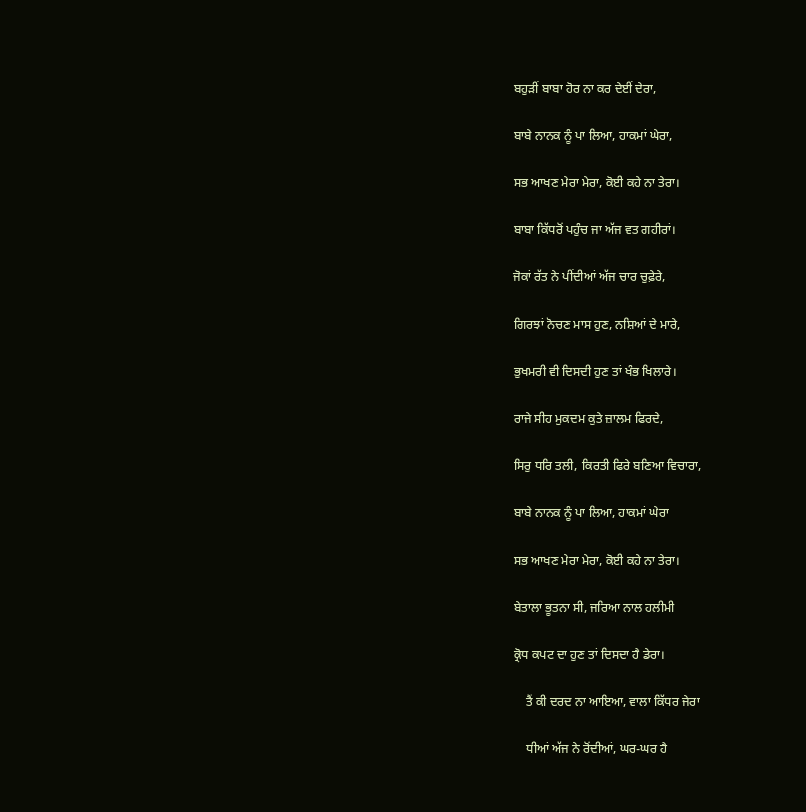ਬਹੁੜੀਂ ਬਾਬਾ ਹੋਰ ਨਾ ਕਰ ਦੇਈਂ ਦੇਰਾ,

ਬਾਬੇ ਨਾਨਕ ਨੂੰ ਪਾ ਲਿਆ, ਹਾਕਮਾਂ ਘੇਰਾ,

ਸਭ ਆਖਣ ਮੇਰਾ ਮੇਰਾ, ਕੋਈ ਕਹੇ ਨਾ ਤੇਰਾ।

ਬਾਬਾ ਕਿੱਧਰੋਂ ਪਹੁੰਚ ਜਾ ਅੱਜ ਵਤ ਗਹੀਰਾਂ।

ਜੋਕਾਂ ਰੱਤ ਨੇ ਪੀਂਦੀਆਂ ਅੱਜ ਚਾਰ ਚੁਫ਼ੇਰੇ,

ਗਿਰਝਾਂ ਨੋਚਣ ਮਾਸ ਹੁਣ, ਨਸ਼ਿਆਂ ਦੇ ਮਾਰੇ,

ਭੁਖਮਰੀ ਵੀ ਦਿਸਦੀ ਹੁਣ ਤਾਂ ਖੰਭ ਖਿਲਾਰੇ।

ਰਾਜੇ ਸੀਹ ਮੁਕਦਮ ਕੁਤੇ ਜ਼ਾਲਮ ਫਿਰਦੇ,

ਸਿਰੁ ਧਰਿ ਤਲੀ, ਕਿਰਤੀ ਫਿਰੇ ਬਣਿਆ ਵਿਚਾਰਾ,

ਬਾਬੇ ਨਾਨਕ ਨੂੰ ਪਾ ਲਿਆ, ਹਾਕਮਾਂ ਘੇਰਾ

ਸਭ ਆਖਣ ਮੇਰਾ ਮੇਰਾ, ਕੋਈ ਕਹੇ ਨਾ ਤੇਰਾ।

ਬੇਤਾਲਾ ਭੂਤਨਾ ਸੀ, ਜਰਿਆ ਨਾਲ ਹਲੀਮੀ

ਕ੍ਰੋਧ ਕਪਟ ਦਾ ਹੁਣ ਤਾਂ ਦਿਸਦਾ ਹੈ ਡੇਰਾ।

    ਤੈਂ ਕੀ ਦਰਦ ਨਾ ਆਇਆ, ਵਾਲਾ ਕਿੱਧਰ ਜੇਰਾ

    ਧੀਆਂ ਅੱਜ ਨੇ ਰੋਂਦੀਆਂ, ਘਰ-ਘਰ ਹੈ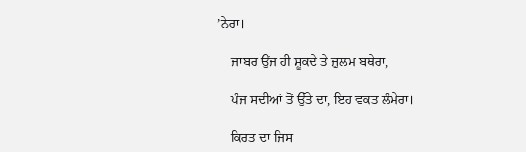’ਨੇਰਾ।

    ਜਾਬਰ ਉਂਜ ਹੀ ਸ਼ੂਕਦੇ ਤੇ ਜ਼ੁਲਮ ਬਥੇਰਾ,

    ਪੰਜ ਸਦੀਆਂ ਤੋਂ ਉੱਤੇ ਦਾ, ਇਹ ਵਕਤ ਲੰਮੇਰਾ।

    ਕਿਰਤ ਦਾ ਜਿਸ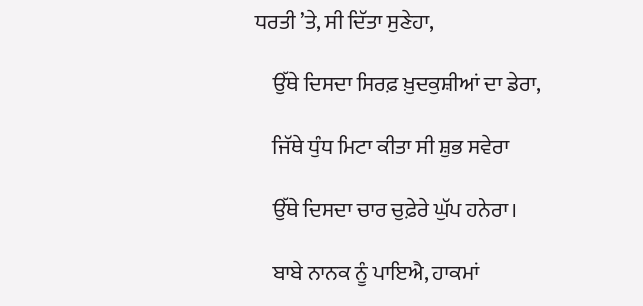ਧਰਤੀ ’ਤੇ, ਸੀ ਦਿੱਤਾ ਸੁਣੇਹਾ,

    ਉੱਥੇ ਦਿਸਦਾ ਸਿਰਫ਼ ਖ਼ੁਦਕੁਸ਼ੀਆਂ ਦਾ ਡੇਰਾ,

    ਜਿੱਥੇ ਧੁੰਧ ਮਿਟਾ ਕੀਤਾ ਸੀ ਸ਼ੁਭ ਸਵੇਰਾ

    ਉੱਥੇ ਦਿਸਦਾ ਚਾਰ ਚੁਫ਼ੇਰੇ ਘੁੱਪ ਹਨੇਰਾ।

    ਬਾਬੇ ਨਾਨਕ ਨੂੰ ਪਾਇਐ, ਹਾਕਮਾਂ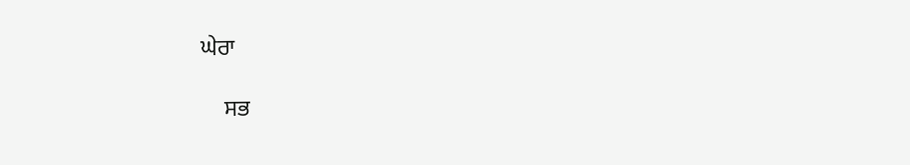ਘੇਰਾ

    ਸਭ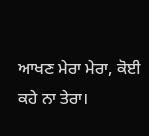ਆਖਣ ਮੇਰਾ ਮੇਰਾ, ਕੋਈ ਕਹੇ ਨਾ ਤੇਰਾ।